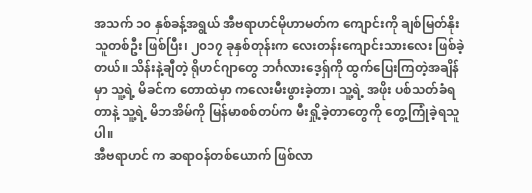အသက် ၁၀ နှစ်ခန့်အရွယ် အီဗရာဟင်မိုဟာမတ်က ကျောင်းကို ချစ်မြတ်နိုးသူတစ်ဦး ဖြစ်ပြီး၊ ၂၀၁၇ ခုနှစ်တုန်းက လေးတန်းကျောင်းသားလေး ဖြစ်ခဲ့တယ်။ သိန်းနဲ့ချီတဲ့ ရိုဟင်ဂျာတွေ ဘင်္ဂလားဒေ့ရှ်ကို ထွက်ပြေးကြတဲ့အချိန်မှာ သူ့ရဲ့ မိခင်က တောထဲမှာ ကလေးမီးဖွားခဲ့တာ၊ သူ့ရဲ့ အဖိုး ပစ်သတ်ခံရတာနဲ့ သူ့ရဲ့ မိဘအိမ်ကို မြန်မာစစ်တပ်က မီးရှို့ခဲ့တာတွေကို တွေ့ကြုံခဲ့ရသူပါ။
အီဗရာဟင် က ဆရာဝန်တစ်ယောက် ဖြစ်လာ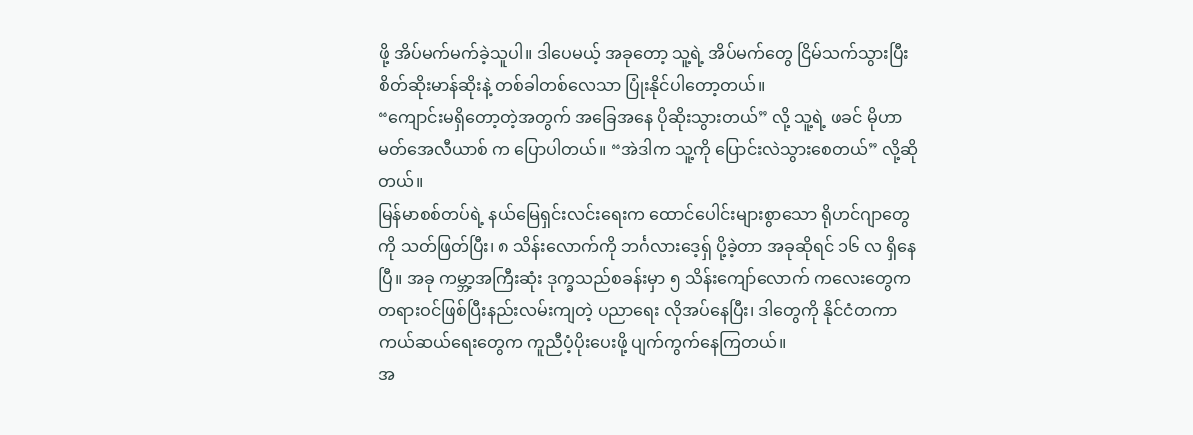ဖို့ အိပ်မက်မက်ခဲ့သူပါ။ ဒါပေမယ့် အခုတော့ သူ့ရဲ့ အိပ်မက်တွေ ငြိမ်သက်သွားပြီး စိတ်ဆိုးမာန်ဆိုးနဲ့ တစ်ခါတစ်လေသာ ပြုံးနိုင်ပါတော့တယ်။
“ကျောင်းမရှိတော့တဲ့အတွက် အခြေအနေ ပိုဆိုးသွားတယ်” လို့ သူ့ရဲ့ ဖခင် မိုဟာမတ်အေလီယာစ် က ပြောပါတယ်။ “အဲဒါက သူ့ကို ပြောင်းလဲသွားစေတယ်” လို့ဆိုတယ်။
မြန်မာစစ်တပ်ရဲ့ နယ်မြေရှင်းလင်းရေးက ထောင်ပေါင်းများစွာသော ရိုဟင်ဂျာတွေကို သတ်ဖြတ်ပြီး၊ ၈ သိန်းလောက်ကို ဘင်္ဂလားဒေ့ရှ် ပို့ခဲ့တာ အခုဆိုရင် ၁၆ လ ရှိနေပြီ။ အခု ကမ္ဘာ့အကြီးဆုံး ဒုက္ခသည်စခန်းမှာ ၅ သိန်းကျော်လောက် ကလေးတွေက တရားဝင်ဖြစ်ပြီးနည်းလမ်းကျတဲ့ ပညာရေး လိုအပ်နေပြီး၊ ဒါတွေကို နိုင်ငံတကာ ကယ်ဆယ်ရေးတွေက ကူညီပံ့ပိုးပေးဖို့ ပျက်ကွက်နေကြတယ်။
အ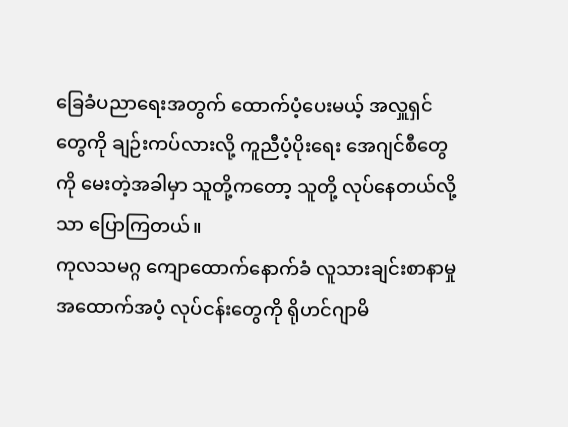ခြေခံပညာရေးအတွက် ထောက်ပံ့ပေးမယ့် အလှူရှင်တွေကို ချဉ်းကပ်လားလို့ ကူညီပံ့ပိုးရေး အေဂျင်စီတွေကို မေးတဲ့အခါမှာ သူတို့ကတော့ သူတို့ လုပ်နေတယ်လို့သာ ပြောကြတယ်။
ကုလသမဂ္ဂ ကျောထောက်နောက်ခံ လူသားချင်းစာနာမှု အထောက်အပံ့ လုပ်ငန်းတွေကို ရိုဟင်ဂျာမိ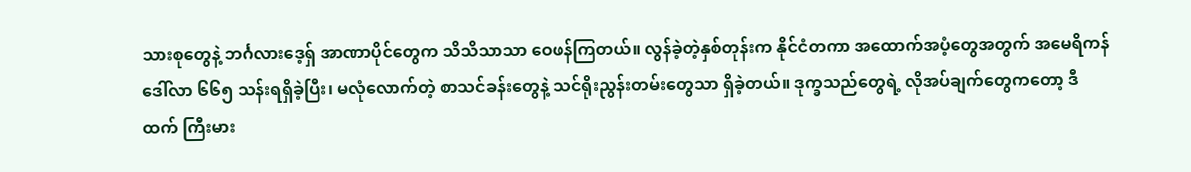သားစုတွေနဲ့ ဘင်္ဂလားဒေ့ရှ် အာဏာပိုင်တွေက သိသိသာသာ ဝေဖန်ကြတယ်။ လွန်ခဲ့တဲ့နှစ်တုန်းက နိုင်ငံတကာ အထောက်အပံ့တွေအတွက် အမေရိကန်ဒေါ်လာ ၆၆၅ သန်းရရှိခဲ့ပြီး၊ မလုံလောက်တဲ့ စာသင်ခန်းတွေနဲ့ သင်ရိုးညွန်းတမ်းတွေသာ ရှိခဲ့တယ်။ ဒုက္ခသည်တွေရဲ့ လိုအပ်ချက်တွေကတော့ ဒီထက် ကြီးမား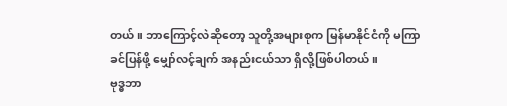တယ်။ ဘာကြောင့်လဲဆိုတော့ သူတို့အများစုက မြန်မာနိုင်ငံကို မကြာခင်ပြန်ဖို့ မျှော်လင့်ချက် အနည်းငယ်သာ ရှိလို့ဖြစ်ပါတယ်။
ဗုဒ္ဓဘာ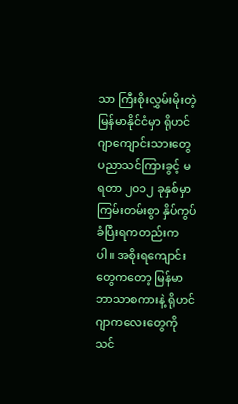သာ ကြီးစိုးလွှမ်းမိုးတဲ့ မြန်မာနိုင်ငံမှာ ရိုဟင်ဂျာကျောင်းသားတွေ ပညာသင်ကြားခွင့် မရတာ ၂၀၁၂ ခုနှစ်မှာ ကြမ်းတမ်းစွာ နှိပ်ကွပ်ခံပြီးရကတည်းကပါ။ အစိုးရကျောင်းတွေကတော့ မြန်မာဘာသာစကားနဲ့ ရိုဟင်ဂျာကလေးတွေကို သင်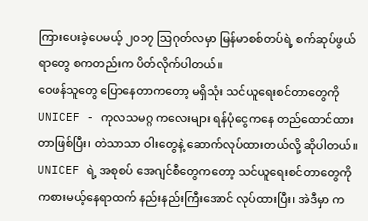ကြားပေးခဲ့ပေမယ့် ၂၀၁၇ သြဂုတ်လမှာ မြန်မာစစ်တပ်ရဲ့ စက်ဆုပ်ဖွယ်ရာတွေ စကတည်းက ပိတ်လိုက်ပါတယ်။
ဝေဖန်သူတွေ ပြောနေတာကတော့ မရှိသုံး သင်ယူရေးစင်တာတွေကို UNICEF - ကုလသမဂ္ဂ ကလေးများ ရန်ပုံငွေကနေ တည်ထောင်ထားတာဖြစ်ပြီး၊ တဲသာသာ ဝါးတွေနဲ့ ဆောက်လုပ်ထားတယ်လို့ ဆိုပါတယ်။ UNICEF ရဲ့ အစုစပ် အေဂျင်စီတွေကတော့ သင်ယူရေးစင်တာတွေကို ကစားမယ့်နေရာထက် နည်းနည်းကြီးအောင် လုပ်ထားပြီး၊ အဲဒီမှာ က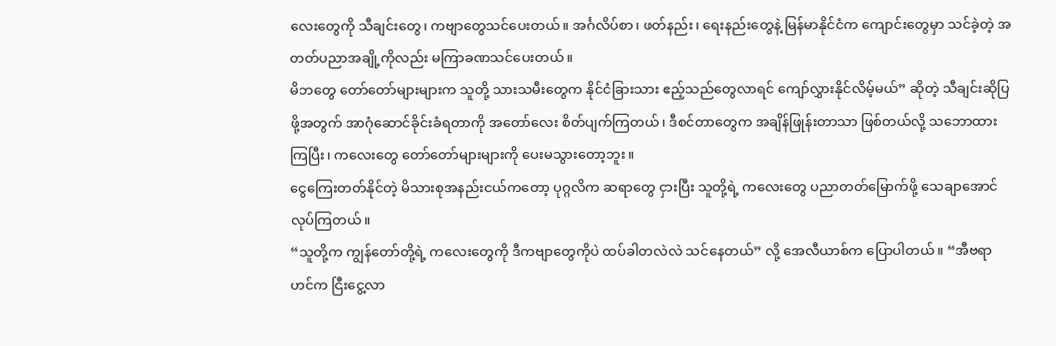လေးတွေကို သီချင်းတွေ၊ ကဗျာတွေသင်ပေးတယ်။ အင်္ဂလိပ်စာ၊ ဖတ်နည်း၊ ရေးနည်းတွေနဲ့ မြန်မာနိုင်ငံက ကျောင်းတွေမှာ သင်ခဲ့တဲ့ အတတ်ပညာအချို့ကိုလည်း မကြာခဏသင်ပေးတယ်။
မိဘတွေ တော်တော်များများက သူတို့ သားသမီးတွေက နိုင်ငံခြားသား ဧည့်သည်တွေလာရင် ကျော်လွှားနိုင်လိမ့်မယ်” ဆိုတဲ့ သီချင်းဆိုပြဖို့အတွက် အာဂုံဆောင်ခိုင်းခံရတာကို အတော်လေး စိတ်ပျက်ကြတယ်၊ ဒီစင်တာတွေက အချိန်ဖြုန်းတာသာ ဖြစ်တယ်လို့ သဘောထားကြပြီး၊ ကလေးတွေ တော်တော်များများကို ပေးမသွားတော့ဘူး။
ငွေကြေးတတ်နိုင်တဲ့ မိသားစုအနည်းငယ်ကတော့ ပုဂ္ဂလိက ဆရာတွေ ငှားပြီး သူတို့ရဲ့ ကလေးတွေ ပညာတတ်မြောက်ဖို့ သေချာအောင် လုပ်ကြတယ်။
“သူတို့က ကျွန်တော်တို့ရဲ့ ကလေးတွေကို ဒီကဗျာတွေကိုပဲ ထပ်ခါတလဲလဲ သင်နေတယ်” လို့ အေလီယာစ်က ပြောပါတယ်။ “အီဗရာဟင်က ငြီးငွေ့လာ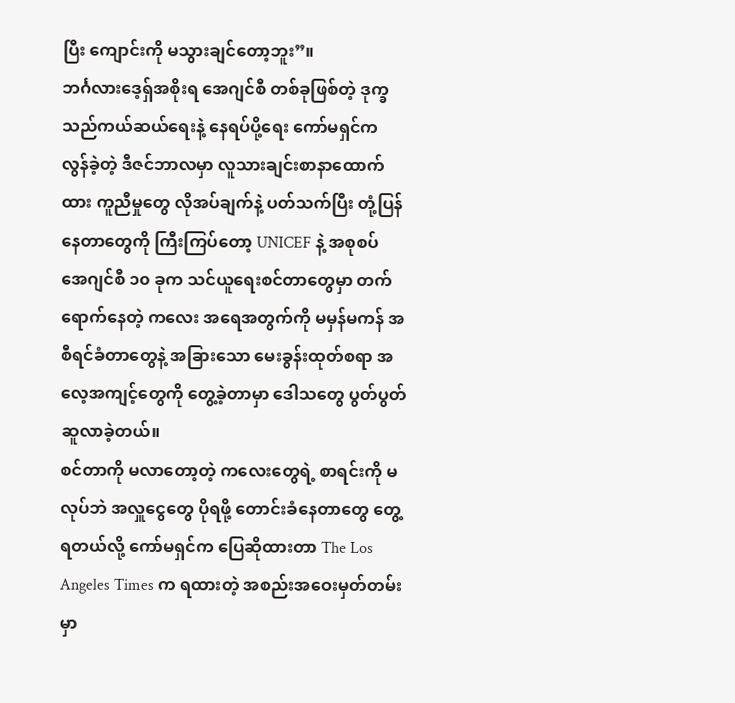ပြီး ကျောင်းကို မသွားချင်တော့ဘူး”။
ဘင်္ဂလားဒေ့ရှ်အစိုးရ အေဂျင်စီ တစ်ခုဖြစ်တဲ့ ဒုက္ခသည်ကယ်ဆယ်ရေးနဲ့ နေရပ်ပို့ရေး ကော်မရှင်က လွန်ခဲ့တဲ့ ဒီဇင်ဘာလမှာ လူသားချင်းစာနာထောက်ထား ကူညီမှုတွေ လိုအပ်ချက်နဲ့ ပတ်သက်ပြီး တုံ့ပြန်နေတာတွေကို ကြီးကြပ်တော့ UNICEF နဲ့ အစုစပ် အေဂျင်စီ ၁၀ ခုက သင်ယူရေးစင်တာတွေမှာ တက်ရောက်နေတဲ့ ကလေး အရေအတွက်ကို မမှန်မကန် အစီရင်ခံတာတွေနဲ့ အခြားသော မေးခွန်းထုတ်စရာ အလေ့အကျင့်တွေကို တွေ့ခဲ့တာမှာ ဒေါသတွေ ပွတ်ပွတ်ဆူလာခဲ့တယ်။
စင်တာကို မလာတော့တဲ့ ကလေးတွေရဲ့ စာရင်းကို မလုပ်ဘဲ အလှူငွေတွေ ပိုရဖို့ တောင်းခံနေတာတွေ တွေ့ရတယ်လို့ ကော်မရှင်က ပြေဆိုထားတာ The Los Angeles Times က ရထားတဲ့ အစည်းအဝေးမှတ်တမ်းမှာ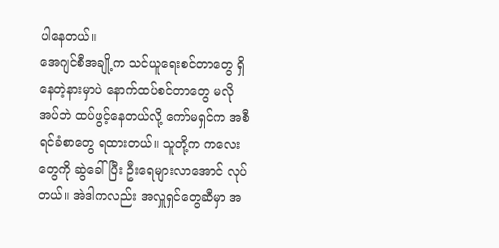ပါနေတယ်။
အေဂျင်စီအချို့က သင်ယူရေးစင်တာတွေ ရှိနေတဲ့နားမှာပဲ နောက်ထပ်စင်တာတွေ မလိုအပ်ဘဲ ထပ်ဖွင့်နေတယ်လို့ ကော်မရှင်က အစီရင်ခံစာတွေ ရထားတယ်။ သူတို့က ကလေးတွေကို ဆွဲခေါ်ပြီး ဦးရေများလာအောင် လုပ်တယ်။ အဲဒါကလည်း အလှူရှင်တွေဆီမှာ အ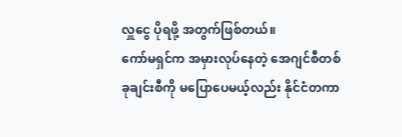လှူငွေ ပိုရဖို့ အတွက်ဖြစ်တယ်။
ကော်မရှင်က အမှားလုပ်နေတဲ့ အေဂျင်စီတစ်ခုချင်းစီကို မပြောပေမယ့်လည်း နိုင်ငံတကာ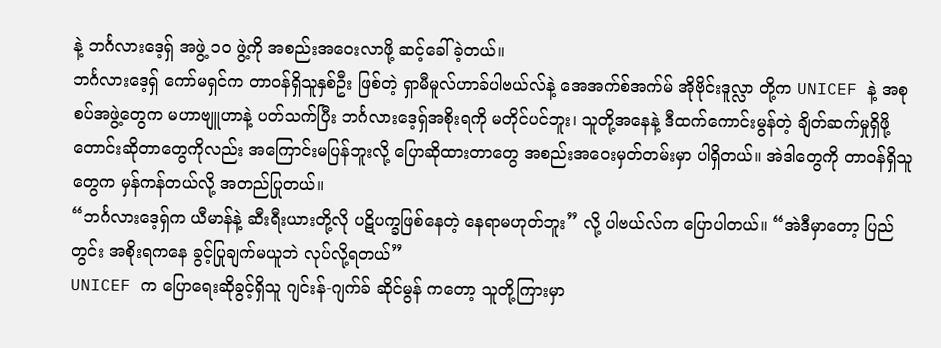နဲ့ ဘင်္ဂလားဒေ့ရှ် အဖွဲ့ ၁၀ ဖွဲ့ကို အစည်းအဝေးလာဖို့ ဆင့်ခေါ်ခဲ့တယ်။
ဘင်္ဂလားဒေ့ရှ် ကော်မရှင်က တာဝန်ရှိသူနှစ်ဦး ဖြစ်တဲ့ ရှာမီမူလ်ဟာခ်ပါဗယ်လ်နဲ့ အေအက်စ်အက်မ် အိုဗိုင်းဒူလ္လာ တို့က UNICEF နဲ့ အစုစပ်အဖွဲ့တွေက မဟာဗျူဟာနဲ့ ပတ်သက်ပြီး ဘင်္ဂလားဒေ့ရှ်အစိုးရကို မတိုင်ပင်ဘူး၊ သူတို့အနေနဲ့ ဒီထက်ကောင်းမွန်တဲ့ ချိတ်ဆက်မှုရှိဖို့ တောင်းဆိုတာတွေကိုလည်း အကြောင်းမပြန်ဘူးလို့ ပြောဆိုထားတာတွေ အစည်းအဝေးမှတ်တမ်းမှာ ပါရှိတယ်။ အဲဒါတွေကို တာဝန်ရှိသူတွေက မှန်ကန်တယ်လို့ အတည်ပြုတယ်။
“ဘင်္ဂလားဒေ့ရှ်က ယီမာန်နဲ့ ဆီးရီးယားတို့လို ပဋိပက္ခဖြစ်နေတဲ့ နေရာမဟုတ်ဘူး” လို့ ပါဗယ်လ်က ပြောပါတယ်။ “အဲဒီမှာတော့ ပြည်တွင်း အစိုးရကနေ ခွင့်ပြုချက်မယူဘဲ လုပ်လို့ရတယ်”
UNICEF က ပြောရေးဆိုခွင့်ရှိသူ ဂျင်းန်-ဂျက်ခ် ဆိုင်မွန် ကတော့ သူတို့ကြားမှာ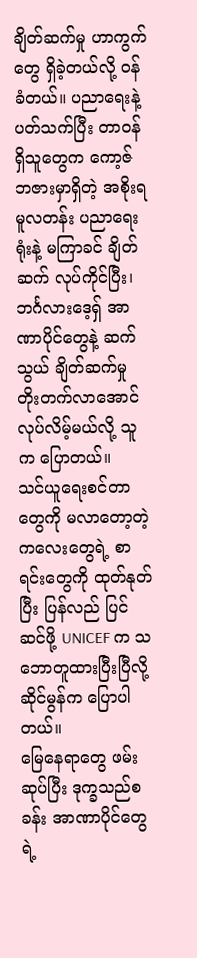ချိတ်ဆက်မှု ဟာကွက်တွေ ရှိခဲ့တယ်လို့ ဝန်ခံတယ်။ ပညာရေးနဲ့ ပတ်သက်ပြီး တာဝန်ရှိသူတွေက ကော့ဇ်ဘဇားမှာရှိတဲ့ အစိုးရ မူလတန်း ပညာရေးရုံးနဲ့ မကြာခင် ချိတ်ဆက် လုပ်ကိုင်ပြီး၊ ဘင်္ဂလားဒေ့ရှ် အာဏာပိုင်တွေနဲ့ ဆက်သွယ် ချိတ်ဆက်မှု တိုးတက်လာအောင် လုပ်လိမ့်မယ်လို့ သူက ပြောတယ်။
သင်ယူရေးစင်တာတွေကို မလာတော့တဲ့ ကလေးတွေရဲ့ စာရင်းတွေကို ထုတ်နုတ်ပြီး ပြန်လည် ပြင်ဆင်ဖို့ UNICEF က သဘောတူထားပြီးပြီလို့ ဆိုင်မွန်က ပြောပါတယ်။
မြေနေရာတွေ ဖမ်းဆုပ်ပြီး ဒုက္ခသည်စခန်း အာဏာပိုင်တွေရဲ့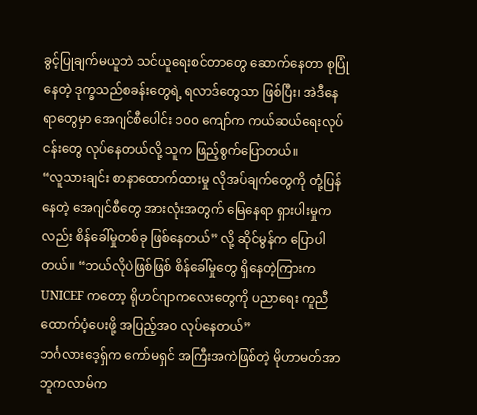ခွင့်ပြုချက်မယူဘဲ သင်ယူရေးစင်တာတွေ ဆောက်နေတာ စုပြုံနေတဲ့ ဒုက္ခသည်စခန်းတွေရဲ့ ရလာဒ်တွေသာ ဖြစ်ပြီး၊ အဲဒီနေရာတွေမှာ အေဂျင်စီပေါင်း ၁၀၀ ကျော်က ကယ်ဆယ်ရေးလုပ်ငန်းတွေ လုပ်နေတယ်လို့ သူက ဖြည့်စွက်ပြောတယ်။
“လူသားချင်း စာနာထောက်ထားမှု လိုအပ်ချက်တွေကို တုံ့ပြန်နေတဲ့ အေဂျင်စီတွေ အားလုံးအတွက် မြေနေရာ ရှားပါးမှုကလည်း စိန်ခေါ်မှုတစ်ခု ဖြစ်နေတယ်” လို့ ဆိုင်မွန်က ပြောပါတယ်။ “ဘယ်လိုပဲဖြစ်ဖြစ် စိန်ခေါ်မှုတွေ ရှိနေတဲ့ကြားက UNICEF ကတော့ ရိုဟင်ဂျာကလေးတွေကို ပညာရေး ကူညီထောက်ပံ့ပေးဖို့ အပြည့်အ၀ လုပ်နေတယ်”
ဘင်္ဂလားဒေ့ရှ်က ကော်မရှင် အကြီးအကဲဖြစ်တဲ့ မိုဟာမတ်အာဘူကလာမ်က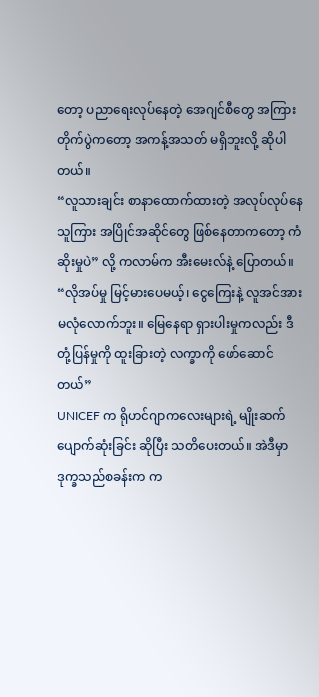တော့ ပညာရေးလုပ်နေတဲ့ အေဂျင်စီတွေ အကြား တိုက်ပွဲကတော့ အကန့်အသတ် မရှိဘူးလို့ ဆိုပါတယ်။
“လူသားချင်း စာနာထောက်ထားတဲ့ အလုပ်လုပ်နေသူကြား အပြိုင်အဆိုင်တွေ ဖြစ်နေတာကတော့ ကံဆိုးမှုပဲ” လို့ ကလာမ်က အီးမေးလ်နဲ့ ပြောတယ်။ “လိုအပ်မှု မြင့်မားပေမယ့်၊ ငွေကြေးနဲ့ လူအင်အား မလုံလောက်ဘူး။ မြေနေရာ ရှားပါးမှုကလည်း ဒီတုံ့ပြန်မှုကို ထူးခြားတဲ့ လက္ခာကို ဖော်ဆောင်တယ်”
UNICEF က ရိုဟင်ဂျာကလေးများရဲ့ မျိုးဆက် ပျောက်ဆုံးခြင်း ဆိုပြီး သတိပေးတယ်။ အဲဒီမှာ ဒုက္ခသည်စခန်းက က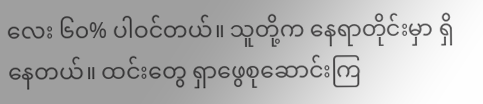လေး ၆၀% ပါဝင်တယ်။ သူတို့က နေရာတိုင်းမှာ ရှိနေတယ်။ ထင်းတွေ ရှာဖွေစုဆောင်းကြ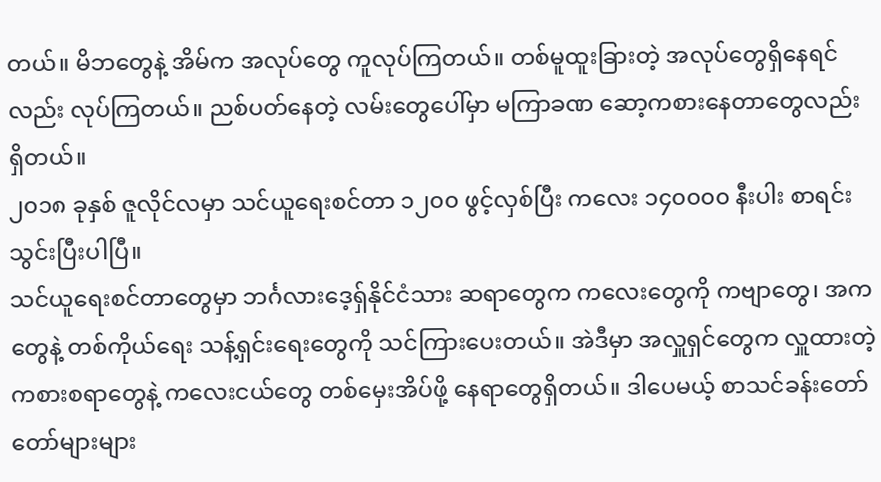တယ်။ မိဘတွေနဲ့ အိမ်က အလုပ်တွေ ကူလုပ်ကြတယ်။ တစ်မူထူးခြားတဲ့ အလုပ်တွေရှိနေရင်လည်း လုပ်ကြတယ်။ ညစ်ပတ်နေတဲ့ လမ်းတွေပေါ်မှာ မကြာခဏ ဆော့ကစားနေတာတွေလည်း ရှိတယ်။
၂၀၁၈ ခုနှစ် ဇူလိုင်လမှာ သင်ယူရေးစင်တာ ၁၂၀၀ ဖွင့်လှစ်ပြီး ကလေး ၁၄၀၀၀၀ နီးပါး စာရင်းသွင်းပြီးပါပြီ။
သင်ယူရေးစင်တာတွေမှာ ဘင်္ဂလားဒေ့ရှ်နိုင်ငံသား ဆရာတွေက ကလေးတွေကို ကဗျာတွေ၊ အကတွေနဲ့ တစ်ကိုယ်ရေး သန့်ရှင်းရေးတွေကို သင်ကြားပေးတယ်။ အဲဒီမှာ အလှူရှင်တွေက လှူထားတဲ့ ကစားစရာတွေနဲ့ ကလေးငယ်တွေ တစ်မှေးအိပ်ဖို့ နေရာတွေရှိတယ်။ ဒါပေမယ့် စာသင်ခန်းတော်တော်များများ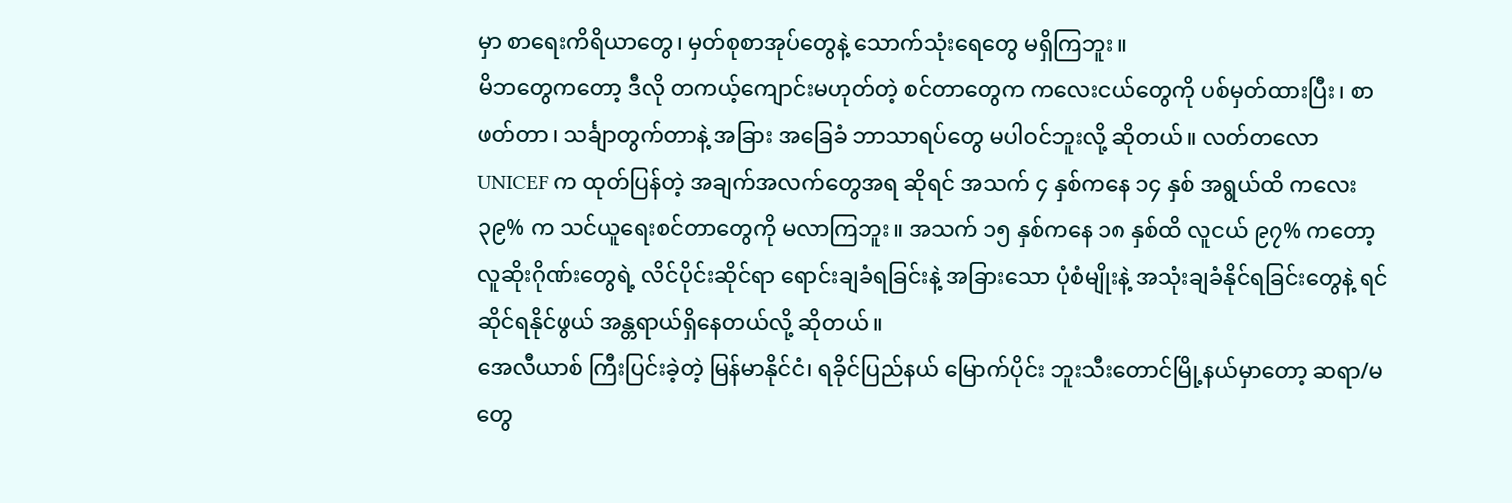မှာ စာရေးကိရိယာတွေ၊ မှတ်စုစာအုပ်တွေနဲ့ သောက်သုံးရေတွေ မရှိကြဘူး။
မိဘတွေကတော့ ဒီလို တကယ့်ကျောင်းမဟုတ်တဲ့ စင်တာတွေက ကလေးငယ်တွေကို ပစ်မှတ်ထားပြီး၊ စာဖတ်တာ၊ သင်္ချာတွက်တာနဲ့ အခြား အခြေခံ ဘာသာရပ်တွေ မပါဝင်ဘူးလို့ ဆိုတယ်။ လတ်တလော UNICEF က ထုတ်ပြန်တဲ့ အချက်အလက်တွေအရ ဆိုရင် အသက် ၄ နှစ်ကနေ ၁၄ နှစ် အရွယ်ထိ ကလေး ၃၉% က သင်ယူရေးစင်တာတွေကို မလာကြဘူး။ အသက် ၁၅ နှစ်ကနေ ၁၈ နှစ်ထိ လူငယ် ၉၇% ကတော့ လူဆိုးဂိုဏ်းတွေရဲ့ လိင်ပိုင်းဆိုင်ရာ ရောင်းချခံရခြင်းနဲ့ အခြားသော ပုံစံမျိုးနဲ့ အသုံးချခံနိုင်ရခြင်းတွေနဲ့ ရင်ဆိုင်ရနိုင်ဖွယ် အန္တရာယ်ရှိနေတယ်လို့ ဆိုတယ်။
အေလီယာစ် ကြီးပြင်းခဲ့တဲ့ မြန်မာနိုင်ငံ၊ ရခိုင်ပြည်နယ် မြောက်ပိုင်း ဘူးသီးတောင်မြို့နယ်မှာတော့ ဆရာ/မ တွေ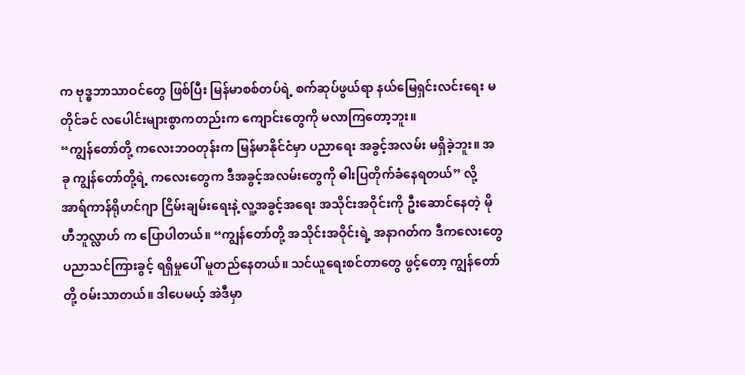က ဗုဒ္ဓဘာသာဝင်တွေ ဖြစ်ပြီး မြန်မာစစ်တပ်ရဲ့ စက်ဆုပ်ဖွယ်ရာ နယ်မြေရှင်းလင်းရေး မတိုင်ခင် လပေါင်းများစွာကတည်းက ကျောင်းတွေကို မလာကြတော့ဘူး။
“ကျွန်တော်တို့ ကလေးဘဝတုန်းက မြန်မာနိုင်ငံမှာ ပညာရေး အခွင့်အလမ်း မရှိခဲ့ဘူး။ အခု ကျွန်တော်တို့ရဲ့ ကလေးတွေက ဒီအခွင့်အလမ်းတွေကို ဓါးပြတိုက်ခံနေရတယ်” လို့ အာရ်ကာန်ရိုဟင်ဂျာ ငြိမ်းချမ်းရေးနဲ့ လူ့အခွင့်အရေး အသိုင်းအဝိုင်းကို ဦးဆောင်နေတဲ့ မိုဟီဘူလ္လာဟ် က ပြောပါတယ်။ “ကျွန်တော်တို့ အသိုင်းအဝိုင်းရဲ့ အနာဂတ်က ဒီကလေးတွေ ပညာသင်ကြားခွင့် ရရှိမှုပေါ် မူတည်နေတယ်။ သင်ယူရေးစင်တာတွေ ဖွင့်တော့ ကျွန်တော်တို့ ဝမ်းသာတယ်။ ဒါပေမယ့် အဲဒီမှာ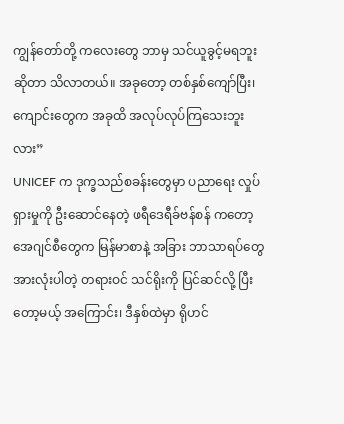ကျွန်တော်တို့ ကလေးတွေ ဘာမှ သင်ယူခွင့်မရဘူးဆိုတာ သိလာတယ်။ အခုတော့ တစ်နှစ်ကျော်ပြီး၊ ကျောင်းတွေက အခုထိ အလုပ်လုပ်ကြသေးဘူးလား”
UNICEF က ဒုက္ခသည်စခန်းတွေမှာ ပညာရေး လှုပ်ရှားမှုကို ဦးဆောင်နေတဲ့ ဖရီဒေရီခ်ဗန်စန် ကတော့ အေဂျင်စီတွေက မြန်မာစာနဲ့ အခြား ဘာသာရပ်တွေ အားလုံးပါတဲ့ တရားဝင် သင်ရိုးကို ပြင်ဆင်လို့ ပြီးတော့မယ့် အကြောင်း၊ ဒီနှစ်ထဲမှာ ရိုဟင်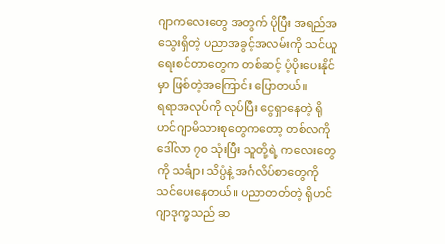ဂျာကလေးတွေ အတွက် ပိုပြီး အရည်အသွေးရှိတဲ့ ပညာအခွင့်အလမ်းကို သင်ယူရေးစင်တာတွေက တစ်ဆင့် ပံ့ပိုးပေးနိုင်မှာ ဖြစ်တဲ့အကြောင်း ပြောတယ်။
ရရာအလုပ်ကို လုပ်ပြီး ငွေရှာနေတဲ့ ရိုဟင်ဂျာမိသားစုတွေကတော့ တစ်လကို ဒေါ်လာ ၇၀ သုံးပြီး သူတို့ရဲ့ ကလေးတွေကို သင်္ချာ၊ သိပ္ပံနဲ့ အင်္ဂလိပ်စာတွေကို သင်ပေးနေတယ်။ ပညာတတ်တဲ့ ရိုဟင်ဂျာဒုက္ခသည် ဆ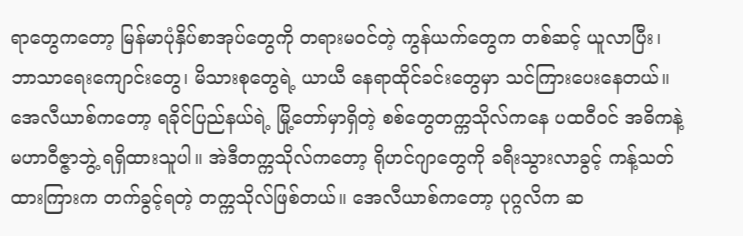ရာတွေကတော့ မြန်မာပုံနှိပ်စာအုပ်တွေကို တရားမဝင်တဲ့ ကွန်ယက်တွေက တစ်ဆင့် ယူလာပြီး၊ ဘာသာရေးကျောင်းတွေ၊ မိသားစုတွေရဲ့ ယာယီ နေရာထိုင်ခင်းတွေမှာ သင်ကြားပေးနေတယ်။
အေလီယာစ်ကတော့ ရခိုင်ပြည်နယ်ရဲ့ မြို့တော်မှာရှိတဲ့ စစ်တွေတက္ကသိုလ်ကနေ ပထဝီဝင် အဓိကနဲ့ မဟာဝီဇ္ဇာဘွဲ့ ရရှိထားသူပါ။ အဲဒီတက္ကသိုလ်ကတော့ ရိုဟင်ဂျာတွေကို ခရီးသွားလာခွင့် ကန့်သတ်ထားကြားက တက်ခွင့်ရတဲ့ တက္ကသိုလ်ဖြစ်တယ်။ အေလီယာစ်ကတော့ ပုဂ္ဂလိက ဆ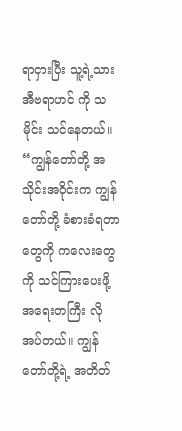ရာငှားပြီး သူ့ရဲ့သား အီဗရာဟင် ကို သမိုင်း သင်နေတယ်။
“ကျွန်တော်တို့ အသိုင်းအဝိုင်းက ကျွန်တော်တို့ ခံစားခံရတာတွေကို ကလေးတွေကို သင်ကြားပေးဖို့ အရေးတကြီး လိုအပ်တယ်။ ကျွန်တော်တို့ရဲ့ အတိတ်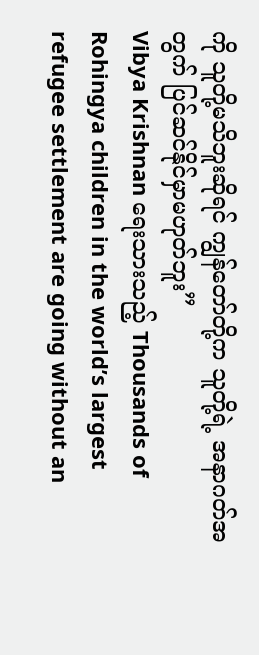ကို သူတို့မသိဘူးဆိုရင် ကျွန်တော်တို့က သူတို့ရဲ့ အနာဂတ်အတွက် ပြင်ဆင်နိုင်မှာမဟုတ်ဘူး”
Vibya Krishnan ရေးသားသည့် Thousands of Rohingya children in the world’s largest refugee settlement are going without an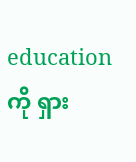education ကို ရှား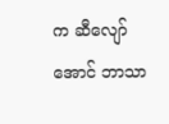က ဆီလျော်အောင် ဘာသာ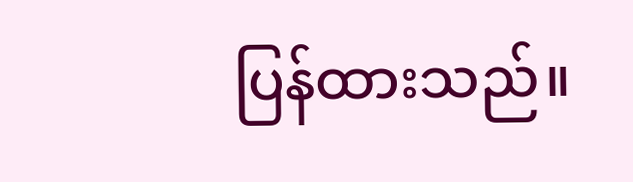ပြန်ထားသည်။